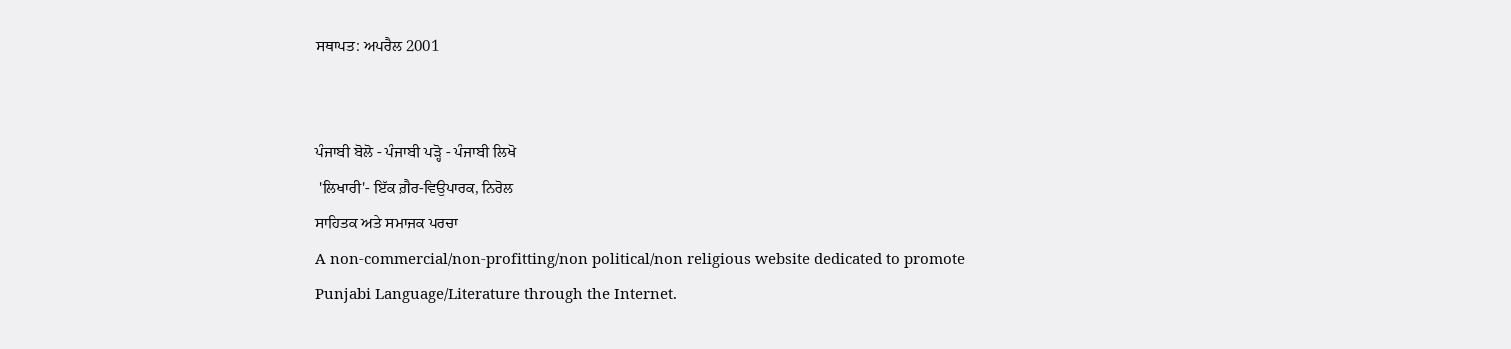ਸਥਾਪਤ: ਅਪਰੈਲ 2001


ਪੰਜਾਬੀ ਬੋਲੋ - ਪੰਜਾਬੀ ਪੜ੍ਹੋ - ਪੰਜਾਬੀ ਲਿਖੋ
 'ਲਿਖਾਰੀ'- ਇੱਕ ਗ਼ੈਰ-ਵਿਉਪਾਰਕ, ਨਿਰੋਲ
ਸਾਹਿਤਕ ਅਤੇ ਸਮਾਜਕ ਪਰਚਾ
A non-commercial/non-profitting/non political/non religious website dedicated to promote Punjabi Language/Literature through the Internet.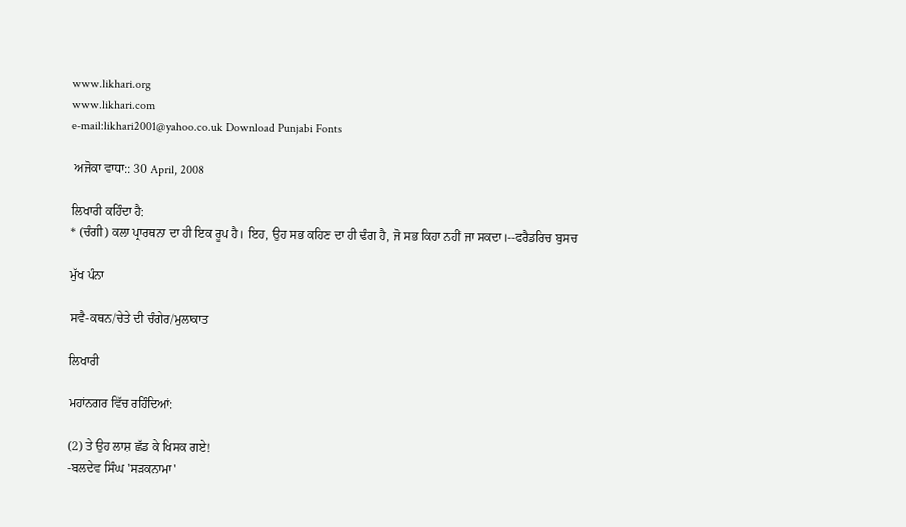www.likhari.org
www.likhari.com
e-mail:likhari2001@yahoo.co.uk Download Punjabi Fonts

 ਅਜੋਕਾ ਵਾਧਾ:: 30 April, 2008

ਲਿਖਾਰੀ ਕਹਿੰਦਾ ਹੈ:
* (ਚੰਗੀ) ਕਲਾ ਪ੍ਰਾਰਥਨਾ ਦਾ ਹੀ ਇਕ ਰੂਪ ਹੈ। ਇਹ, ਉਹ ਸਭ ਕਹਿਣ ਦਾ ਹੀ ਢੰਗ ਹੈ, ਜੋ ਸਭ ਕਿਹਾ ਨਹੀਂ ਜਾ ਸਕਦਾ।--ਫਰੈਡਰਿਚ ਬੁਸਚ

ਮੁੱਖ ਪੰਨਾ

ਸਵੈ-ਕਥਨ/ਚੇਤੇ ਦੀ ਚੰਗੇਰ/ਮੁਲਾਕਾਤ

ਲਿਖਾਰੀ

ਮਹਾਂਨਗਰ ਵਿੱਚ ਰਹਿੰਦਿਆਂ:

(2) ਤੇ ਉਹ ਲਾਸ਼ ਛੱਡ ਕੇ ਖਿਸਕ ਗਏ!
-ਬਲਦੇਵ ਸਿੰਘ 'ਸੜਕਨਾਮਾ'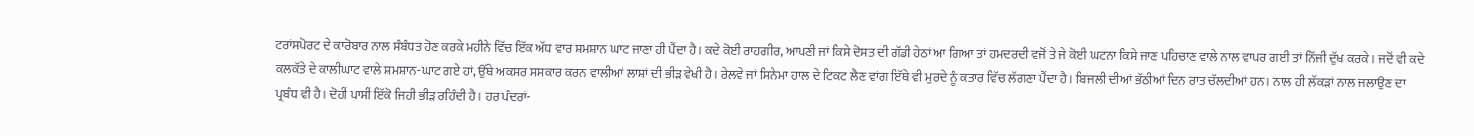ਟਰਾਂਸਪੋਰਟ ਦੇ ਕਾਰੋਬਾਰ ਨਾਲ ਸੰਬੰਧਤ ਹੋਣ ਕਰਕੇ ਮਹੀਨੇ ਵਿੱਚ ਇੱਕ ਅੱਧ ਵਾਰ ਸ਼ਮਸ਼ਾਨ ਘਾਟ ਜਾਣਾ ਹੀ ਪੈਂਦਾ ਹੈ। ਕਦੇ ਕੋਈ ਰਾਹਗੀਰ, ਆਪਣੀ ਜਾਂ ਕਿਸੇ ਦੋਸਤ ਦੀ ਗੱਡੀ ਹੇਠਾਂ ਆ ਗਿਆ ਤਾਂ ਹਮਦਰਦੀ ਵਜੋਂ ਤੇ ਜੇ ਕੋਈ ਘਟਨਾ ਕਿਸੇ ਜਾਣ ਪਹਿਚਾਣ ਵਾਲੇ ਨਾਲ ਵਾਪਰ ਗਈ ਤਾਂ ਨਿੱਜੀ ਦੁੱਖ ਕਰਕੇ। ਜਦੋਂ ਵੀ ਕਦੇ ਕਲਕੱਤੇ ਦੇ ਕਾਲੀਘਾਟ ਵਾਲੇ ਸ਼ਮਸ਼ਾਨ-ਘਾਟ ਗਏ ਹਾਂ, ਉੱਥੇ ਅਕਸਰ ਸਸਕਾਰ ਕਰਨ ਵਾਲੀਆਂ ਲਾਸ਼ਾਂ ਦੀ ਭੀੜ ਵੇਖੀ ਹੈ। ਰੇਲਵੇ ਜਾਂ ਸਿਨੇਮਾ ਹਾਲ ਦੇ ਟਿਕਟ ਲੈਣ ਵਾਂਗ ਇੱਥੇ ਵੀ ਮੁਰਦੇ ਨੂੰ ਕਤਾਰ ਵਿੱਚ ਲੱਗਣਾ ਪੈਂਦਾ ਹੈ। ਬਿਜਲੀ ਦੀਆਂ ਭੱਠੀਆਂ ਦਿਨ ਰਾਤ ਚੱਲਦੀਆਂ ਹਨ। ਨਾਲ ਹੀ ਲੱਕੜਾਂ ਨਾਲ ਜਲਾਉਣ ਦਾ ਪ੍ਰਬੰਧ ਵੀ ਹੈ। ਦੋਹੀਂ ਪਾਸੀਂ ਇੱਕੋ ਜਿਹੀ ਭੀੜ ਰਹਿੰਦੀ ਹੈ। ਹਰ ਪੰਦਰਾਂ-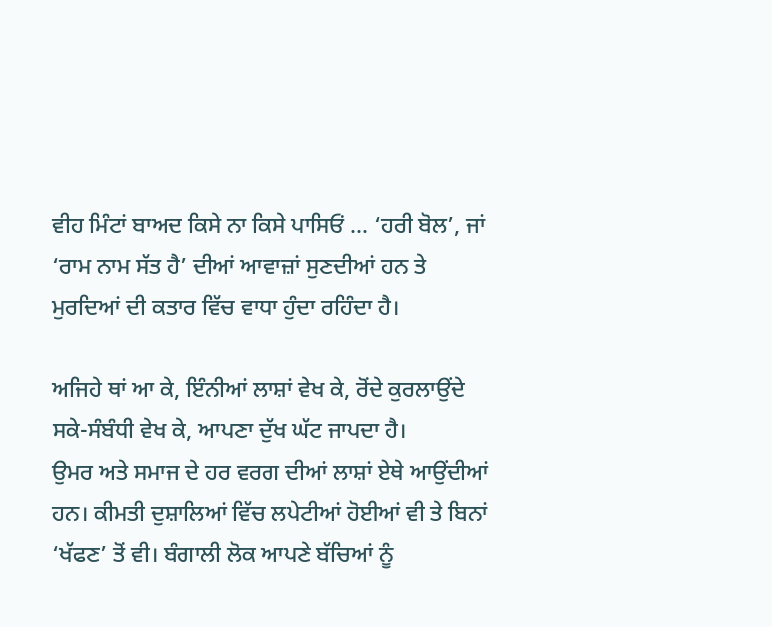ਵੀਹ ਮਿੰਟਾਂ ਬਾਅਦ ਕਿਸੇ ਨਾ ਕਿਸੇ ਪਾਸਿਓਂ ... ‘ਹਰੀ ਬੋਲ’, ਜਾਂ ‘ਰਾਮ ਨਾਮ ਸੱਤ ਹੈ’ ਦੀਆਂ ਆਵਾਜ਼ਾਂ ਸੁਣਦੀਆਂ ਹਨ ਤੇ ਮੁਰਦਿਆਂ ਦੀ ਕਤਾਰ ਵਿੱਚ ਵਾਧਾ ਹੁੰਦਾ ਰਹਿੰਦਾ ਹੈ।

ਅਜਿਹੇ ਥਾਂ ਆ ਕੇ, ਇੰਨੀਆਂ ਲਾਸ਼ਾਂ ਵੇਖ ਕੇ, ਰੋਂਦੇ ਕੁਰਲਾਉਂਦੇ ਸਕੇ-ਸੰਬੰਧੀ ਵੇਖ ਕੇ, ਆਪਣਾ ਦੁੱਖ ਘੱਟ ਜਾਪਦਾ ਹੈ।
ਉਮਰ ਅਤੇ ਸਮਾਜ ਦੇ ਹਰ ਵਰਗ ਦੀਆਂ ਲਾਸ਼ਾਂ ਏਥੇ ਆਉਂਦੀਆਂ ਹਨ। ਕੀਮਤੀ ਦੁਸ਼ਾਲਿਆਂ ਵਿੱਚ ਲਪੇਟੀਆਂ ਹੋਈਆਂ ਵੀ ਤੇ ਬਿਨਾਂ ‘ਖੱਫਣ’ ਤੋਂ ਵੀ। ਬੰਗਾਲੀ ਲੋਕ ਆਪਣੇ ਬੱਚਿਆਂ ਨੂੰ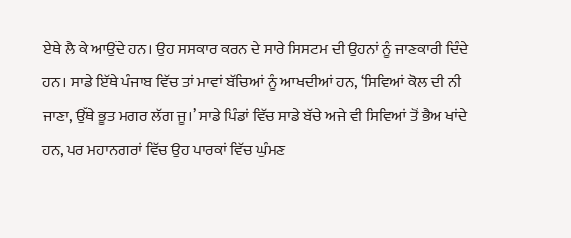ਏਥੇ ਲੈ ਕੇ ਆਉਂਦੇ ਹਨ। ਉਹ ਸਸਕਾਰ ਕਰਨ ਦੇ ਸਾਰੇ ਸਿਸਟਮ ਦੀ ਉਹਨਾਂ ਨੂੰ ਜਾਣਕਾਰੀ ਦਿੰਦੇ ਹਨ। ਸਾਡੇ ਇੱਥੇ ਪੰਜਾਬ ਵਿੱਚ ਤਾਂ ਮਾਵਾਂ ਬੱਚਿਆਂ ਨੂੰ ਆਖਦੀਆਂ ਹਨ, ‘ਸਿਵਿਆਂ ਕੋਲ ਦੀ ਨੀ ਜਾਣਾ, ਉੱਥੇ ਭੂਤ ਮਗਰ ਲੱਗ ਜੂ।’ ਸਾਡੇ ਪਿੰਡਾਂ ਵਿੱਚ ਸਾਡੇ ਬੱਚੇ ਅਜੇ ਵੀ ਸਿਵਿਆਂ ਤੋਂ ਭੈਅ ਖਾਂਦੇ ਹਨ, ਪਰ ਮਹਾਨਗਰਾਂ ਵਿੱਚ ਉਹ ਪਾਰਕਾਂ ਵਿੱਚ ਘੁੰਮਣ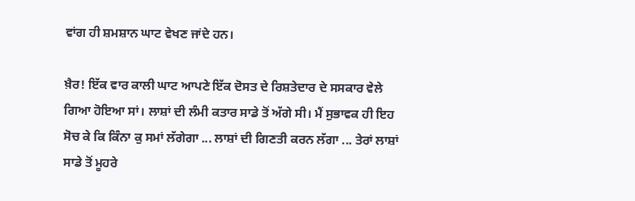ਵਾਂਗ ਹੀ ਸ਼ਮਸ਼ਾਨ ਘਾਟ ਵੇਖਣ ਜਾਂਦੇ ਹਨ।

ਖ਼ੈਰ! ਇੱਕ ਵਾਰ ਕਾਲੀ ਘਾਟ ਆਪਣੇ ਇੱਕ ਦੋਸਤ ਦੇ ਰਿਸ਼ਤੇਦਾਰ ਦੇ ਸਸਕਾਰ ਵੇਲੇ ਗਿਆ ਹੋਇਆ ਸਾਂ। ਲਾਸ਼ਾਂ ਦੀ ਲੰਮੀ ਕਤਾਰ ਸਾਡੇ ਤੋਂ ਅੱਗੇ ਸੀ। ਮੈਂ ਸੁਭਾਵਕ ਹੀ ਇਹ ਸੋਚ ਕੇ ਕਿ ਕਿੰਨਾ ਕੁ ਸਮਾਂ ਲੱਗੇਗਾ ... ਲਾਸ਼ਾਂ ਦੀ ਗਿਣਤੀ ਕਰਨ ਲੱਗਾ ... ਤੇਰਾਂ ਲਾਸ਼ਾਂ ਸਾਡੇ ਤੋਂ ਮੂਹਰੇ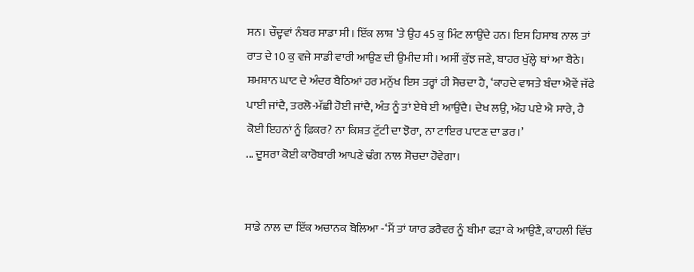ਸਨ। ਚੌਦ੍ਹਵਾਂ ਨੰਬਰ ਸਾਡਾ ਸੀ। ਇੱਕ ਲਾਸ਼ ’ਤੇ ਉਹ 45 ਕੁ ਮਿੰਟ ਲਾਉਂਦੇ ਹਨ। ਇਸ ਹਿਸਾਬ ਨਾਲ ਤਾਂ ਰਾਤ ਦੇ 10 ਕੁ ਵਜੇ ਸਾਡੀ ਵਾਰੀ ਆਉਣ ਦੀ ਉਮੀਦ ਸੀ। ਅਸੀਂ ਕੁੱਝ ਜਣੇ, ਬਾਹਰ ਖੁੱਲ੍ਹੇ ਥਾਂ ਆ ਬੈਠੇ।
ਸ਼ਮਸ਼ਾਨ ਘਾਟ ਦੇ ਅੰਦਰ ਬੈਠਿਆਂ ਹਰ ਮਨੁੱਖ ਇਸ ਤਰ੍ਹਾਂ ਹੀ ਸੋਚਦਾ ਹੈ, ‘ਕਾਹਦੇ ਵਾਸਤੇ ਬੰਦਾ ਐਵੇਂ ਜੱਫੇ ਪਾਈ ਜਾਂਦੈ, ਤਰਲੋ-ਮੱਛੀ ਹੋਈ ਜਾਂਦੈ, ਅੰਤ ਨੂੰ ਤਾਂ ਏਥੇ ਈ ਆਉਂਦੈ। ਦੇਖ ਲਉ, ਔਹ ਪਏ ਐ ਸਾਰੇ, ਹੈ ਕੋਈ ਇਹਨਾਂ ਨੂੰ ਫ਼ਿਕਰ? ਨਾ ਕਿਸ਼ਤ ਟੁੱਟੀ ਦਾ ਝੋਰਾ, ਨਾ ਟਾਇਰ ਪਾਟਣ ਦਾ ਡਰ।’
... ਦੂਸਰਾ ਕੋਈ ਕਾਰੋਬਾਰੀ ਆਪਣੇ ਢੰਗ ਨਾਲ ਸੋਚਦਾ ਹੋਵੇਗਾ।


ਸਾਡੇ ਨਾਲ ਦਾ ਇੱਕ ਅਚਾਨਕ ਬੋਲਿਆ -‘ਮੈਂ ਤਾਂ ਯਾਰ ਡਰੈਵਰ ਨੂੰ ਬੀਮਾ ਫੜਾ ਕੇ ਆਉਣੈ, ਕਾਹਲੀ ਵਿੱਚ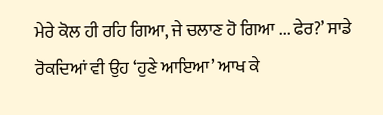ਮੇਰੇ ਕੋਲ ਹੀ ਰਹਿ ਗਿਆ, ਜੇ ਚਲਾਣ ਹੋ ਗਿਆ ... ਫੇਰ?’ ਸਾਡੇ ਰੋਕਦਿਆਂ ਵੀ ਉਹ ‘ਹੁਣੇ ਆਇਆ’ ਆਖ ਕੇ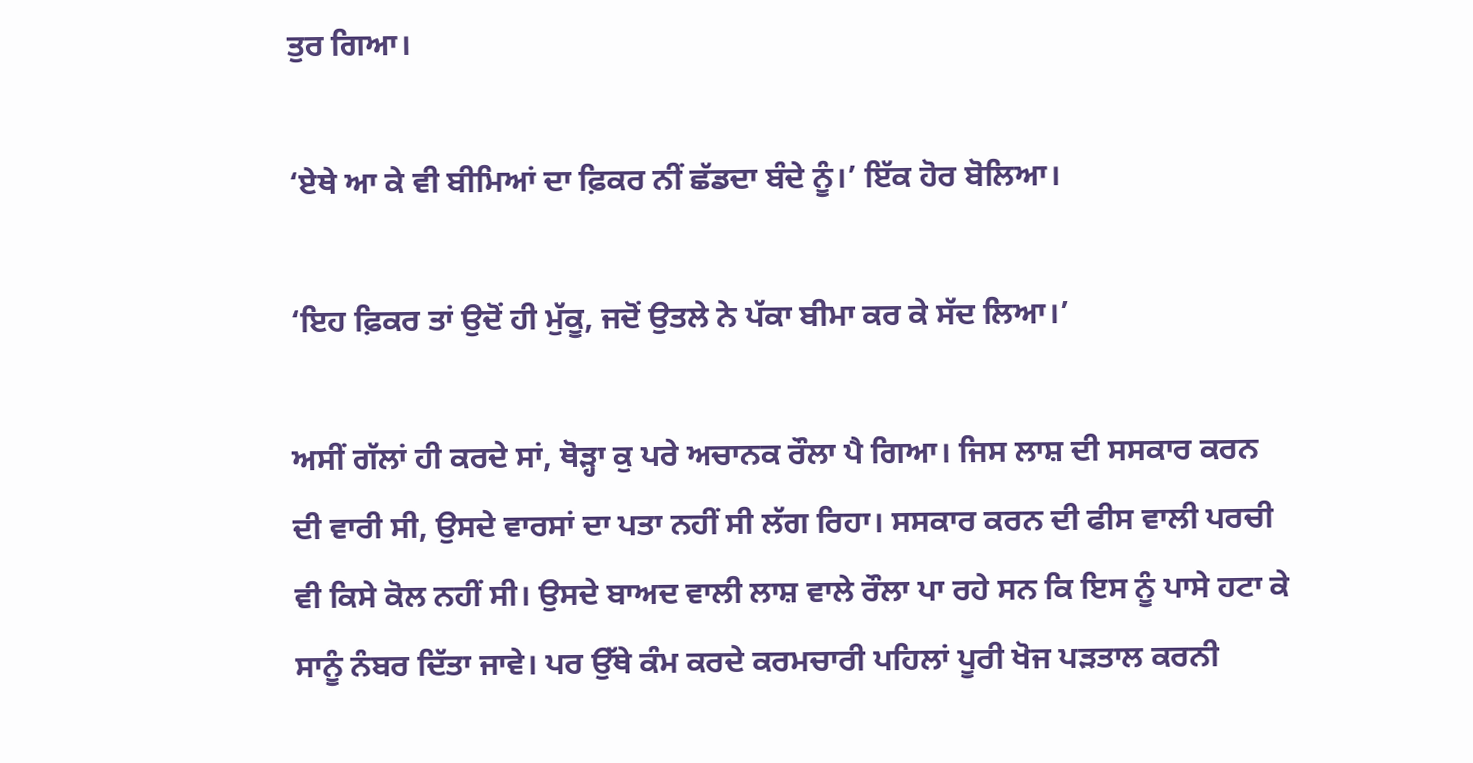ਤੁਰ ਗਿਆ।

‘ਏਥੇ ਆ ਕੇ ਵੀ ਬੀਮਿਆਂ ਦਾ ਫ਼ਿਕਰ ਨੀਂ ਛੱਡਦਾ ਬੰਦੇ ਨੂੰ।’ ਇੱਕ ਹੋਰ ਬੋਲਿਆ।

‘ਇਹ ਫ਼ਿਕਰ ਤਾਂ ਉਦੋਂ ਹੀ ਮੁੱਕੂ, ਜਦੋਂ ਉਤਲੇ ਨੇ ਪੱਕਾ ਬੀਮਾ ਕਰ ਕੇ ਸੱਦ ਲਿਆ।’

ਅਸੀਂ ਗੱਲਾਂ ਹੀ ਕਰਦੇ ਸਾਂ, ਥੋੜ੍ਹਾ ਕੁ ਪਰੇ ਅਚਾਨਕ ਰੌਲਾ ਪੈ ਗਿਆ। ਜਿਸ ਲਾਸ਼ ਦੀ ਸਸਕਾਰ ਕਰਨ ਦੀ ਵਾਰੀ ਸੀ, ਉਸਦੇ ਵਾਰਸਾਂ ਦਾ ਪਤਾ ਨਹੀਂ ਸੀ ਲੱਗ ਰਿਹਾ। ਸਸਕਾਰ ਕਰਨ ਦੀ ਫੀਸ ਵਾਲੀ ਪਰਚੀ ਵੀ ਕਿਸੇ ਕੋਲ ਨਹੀਂ ਸੀ। ਉਸਦੇ ਬਾਅਦ ਵਾਲੀ ਲਾਸ਼ ਵਾਲੇ ਰੌਲਾ ਪਾ ਰਹੇ ਸਨ ਕਿ ਇਸ ਨੂੰ ਪਾਸੇ ਹਟਾ ਕੇ ਸਾਨੂੰ ਨੰਬਰ ਦਿੱਤਾ ਜਾਵੇ। ਪਰ ਉੱਥੇ ਕੰਮ ਕਰਦੇ ਕਰਮਚਾਰੀ ਪਹਿਲਾਂ ਪੂਰੀ ਖੋਜ ਪੜਤਾਲ ਕਰਨੀ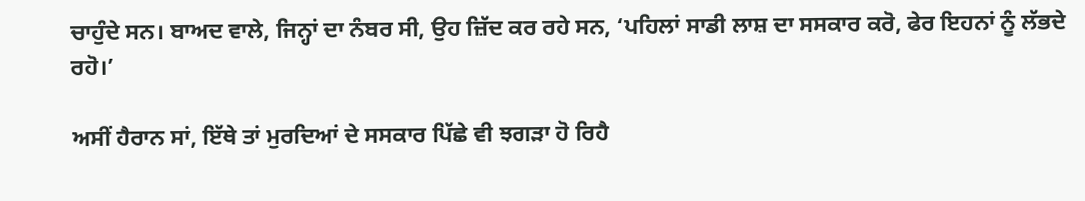ਚਾਹੁੰਦੇ ਸਨ। ਬਾਅਦ ਵਾਲੇ, ਜਿਨ੍ਹਾਂ ਦਾ ਨੰਬਰ ਸੀ, ਉਹ ਜ਼ਿੱਦ ਕਰ ਰਹੇ ਸਨ, ‘ਪਹਿਲਾਂ ਸਾਡੀ ਲਾਸ਼ ਦਾ ਸਸਕਾਰ ਕਰੋ, ਫੇਰ ਇਹਨਾਂ ਨੂੰ ਲੱਭਦੇ ਰਹੋ।’

ਅਸੀਂ ਹੈਰਾਨ ਸਾਂ, ਇੱਥੇ ਤਾਂ ਮੁਰਦਿਆਂ ਦੇ ਸਸਕਾਰ ਪਿੱਛੇ ਵੀ ਝਗੜਾ ਹੋ ਰਿਹੈ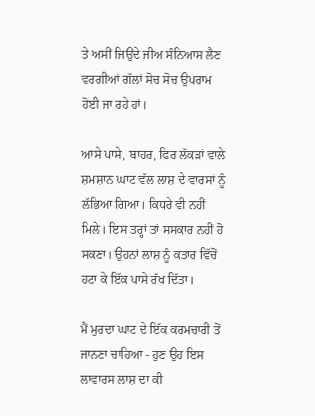ਤੇ ਅਸੀਂ ਜਿਉਂਦੇ ਜੀਅ ਸੰਨਿਆਸ ਲੈਣ ਵਰਗੀਆਂ ਗੱਲਾਂ ਸੋਚ ਸੋਚ ਉਪਰਾਮ ਹੋਈ ਜਾ ਰਹੇ ਹਾਂ।

ਆਸੇ ਪਾਸੇ, ਬਾਹਰ, ਫਿਰ ਲੱਕੜਾਂ ਵਾਲੇ ਸ਼ਮਸ਼ਾਨ ਘਾਟ ਵੱਲ ਲਾਸ਼ ਦੇ ਵਾਰਸਾਂ ਨੂੰ ਲੱਭਿਆ ਗਿਆ। ਕਿਧਰੇ ਵੀ ਨਹੀਂ ਮਿਲੇ। ਇਸ ਤਰ੍ਹਾਂ ਤਾਂ ਸਸਕਾਰ ਨਹੀਂ ਹੋ ਸਕਣਾ। ਉਹਨਾਂ ਲਾਸ਼ ਨੂੰ ਕਤਾਰ ਵਿੱਚੋਂ ਹਟਾ ਕੇ ਇੱਕ ਪਾਸੇ ਰੱਖ ਦਿੱਤਾ।

ਮੈਂ ਮੁਰਦਾ ਘਾਟ ਦੇ ਇੱਕ ਕਰਮਚਾਰੀ ਤੋਂ ਜਾਨਣਾ ਚਾਹਿਆ - ਹੁਣ ਉਹ ਇਸ ਲਾਵਾਰਸ ਲਾਸ਼ ਦਾ ਕੀ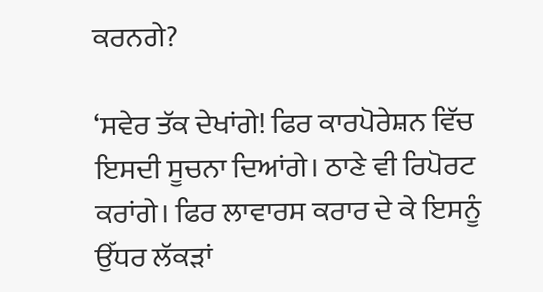ਕਰਨਗੇ?

‘ਸਵੇਰ ਤੱਕ ਦੇਖਾਂਗੇ! ਫਿਰ ਕਾਰਪੋਰੇਸ਼ਨ ਵਿੱਚ ਇਸਦੀ ਸੂਚਨਾ ਦਿਆਂਗੇ। ਠਾਣੇ ਵੀ ਰਿਪੋਰਟ ਕਰਾਂਗੇ। ਫਿਰ ਲਾਵਾਰਸ ਕਰਾਰ ਦੇ ਕੇ ਇਸਨੂੰ ਉੱਧਰ ਲੱਕੜਾਂ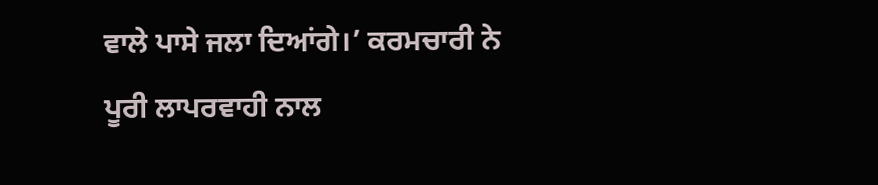ਵਾਲੇ ਪਾਸੇ ਜਲਾ ਦਿਆਂਗੇ।’ ਕਰਮਚਾਰੀ ਨੇ ਪੂਰੀ ਲਾਪਰਵਾਹੀ ਨਾਲ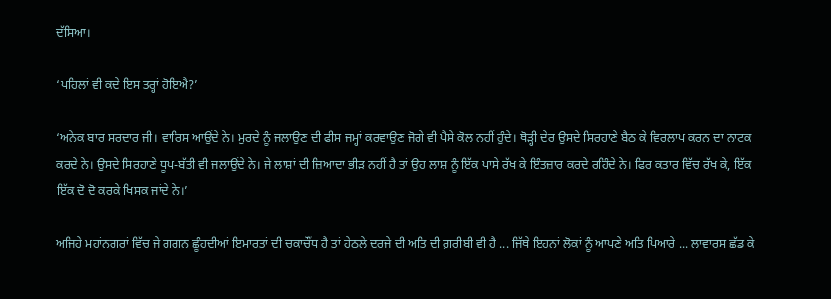ਦੱਸਿਆ।

‘ਪਹਿਲਾਂ ਵੀ ਕਦੇ ਇਸ ਤਰ੍ਹਾਂ ਹੋਇਐ?’

‘ਅਨੇਕ ਬਾਰ ਸਰਦਾਰ ਜੀ। ਵਾਰਿਸ ਆਉਂਦੇ ਨੇ। ਮੁਰਦੇ ਨੂੰ ਜਲਾਉਣ ਦੀ ਫੀਸ ਜਮ੍ਹਾਂ ਕਰਵਾਉਣ ਜੋਗੇ ਵੀ ਪੈਸੇ ਕੋਲ ਨਹੀਂ ਹੁੰਦੇ। ਥੋੜ੍ਹੀ ਦੇਰ ਉਸਦੇ ਸਿਰਹਾਣੇ ਬੈਠ ਕੇ ਵਿਰਲਾਪ ਕਰਨ ਦਾ ਨਾਟਕ ਕਰਦੇ ਨੇ। ਉਸਦੇ ਸਿਰਹਾਣੇ ਧੂਪ-ਬੱਤੀ ਵੀ ਜਲਾਉਂਦੇ ਨੇ। ਜੇ ਲਾਸ਼ਾਂ ਦੀ ਜ਼ਿਆਦਾ ਭੀੜ ਨਹੀਂ ਹੈ ਤਾਂ ਉਹ ਲਾਸ਼ ਨੂੰ ਇੱਕ ਪਾਸੇ ਰੱਖ ਕੇ ਇੰਤਜ਼ਾਰ ਕਰਦੇ ਰਹਿੰਦੇ ਨੇ। ਫਿਰ ਕਤਾਰ ਵਿੱਚ ਰੱਖ ਕੇ, ਇੱਕ ਇੱਕ ਦੋ ਦੋ ਕਰਕੇ ਖਿਸਕ ਜਾਂਦੇ ਨੇ।’

ਅਜਿਹੇ ਮਹਾਂਨਗਰਾਂ ਵਿੱਚ ਜੇ ਗਗਨ ਛੂੰਹਦੀਆਂ ਇਮਾਰਤਾਂ ਦੀ ਚਕਾਚੌਂਧ ਹੈ ਤਾਂ ਹੇਠਲੇ ਦਰਜੇ ਦੀ ਅਤਿ ਦੀ ਗ਼ਰੀਬੀ ਵੀ ਹੈ ... ਜਿੱਥੇ ਇਹਨਾਂ ਲੋਕਾਂ ਨੂੰ ਆਪਣੇ ਅਤਿ ਪਿਆਰੇ ... ਲਾਵਾਰਸ ਛੱਡ ਕੇ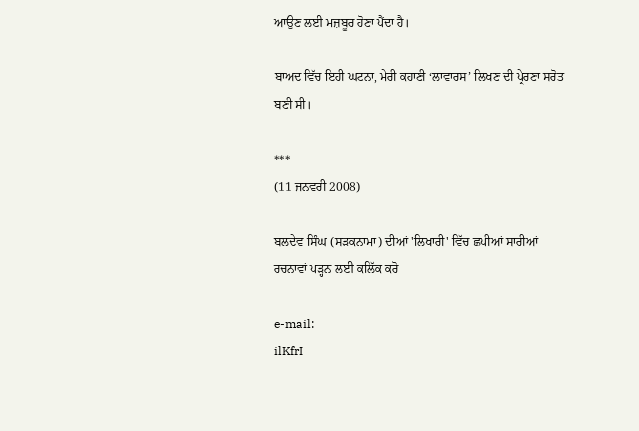ਆਉਣ ਲਈ ਮਜ਼ਬੂਰ ਹੋਣਾ ਪੈਂਦਾ ਹੈ।

ਬਾਅਦ ਵਿੱਚ ਇਹੀ ਘਟਨਾ, ਮੇਰੀ ਕਹਾਣੀ ‘ਲਾਵਾਰਸ’ ਲਿਖਣ ਦੀ ਪ੍ਰੇਰਣਾ ਸਰੋਤ ਬਣੀ ਸੀ।

***
(11 ਜਨਵਰੀ 2008)

ਬਲਦੇਵ ਸਿੰਘ (ਸੜਕਨਾਮਾ) ਦੀਆਂ 'ਲਿਖਾਰੀ' ਵਿੱਚ ਛਪੀਆਂ ਸਾਰੀਆਂ ਰਚਨਾਵਾਂ ਪੜ੍ਹਨ ਲਈ ਕਲਿੱਕ ਕਰੋ

e-mail:
ilKfrI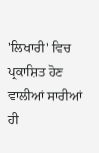'ਲਿਖਾਰੀ' ਵਿਚ ਪ੍ਰਕਾਸ਼ਿਤ ਹੋਣ ਵਾਲੀਆਂ ਸਾਰੀਆਂ ਹੀ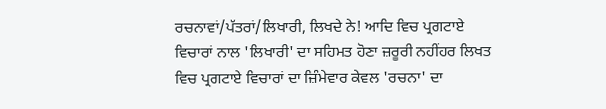ਰਚਨਾਵਾਂ/ਪੱਤਰਾਂ/ਲਿਖਾਰੀ, ਲਿਖਦੇ ਨੇ! ਆਦਿ ਵਿਚ ਪ੍ਰਗਟਾਏ ਵਿਚਾਰਾਂ ਨਾਲ 'ਲਿਖਾਰੀ' ਦਾ ਸਹਿਮਤ ਹੋਣਾ ਜ਼ਰੂਰੀ ਨਹੀਂਹਰ ਲਿਖਤ ਵਿਚ ਪ੍ਰਗਟਾਏ ਵਿਚਾਰਾਂ ਦਾ ਜ਼ਿੰਮੇਵਾਰ ਕੇਵਲ 'ਰਚਨਾ' ਦਾ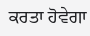ਕਰਤਾ ਹੋਵੇਗਾ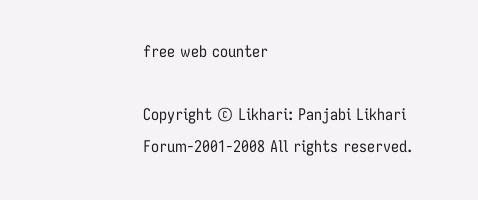free web counter

Copyright © Likhari: Panjabi Likhari Forum-2001-2008 All rights reserved.